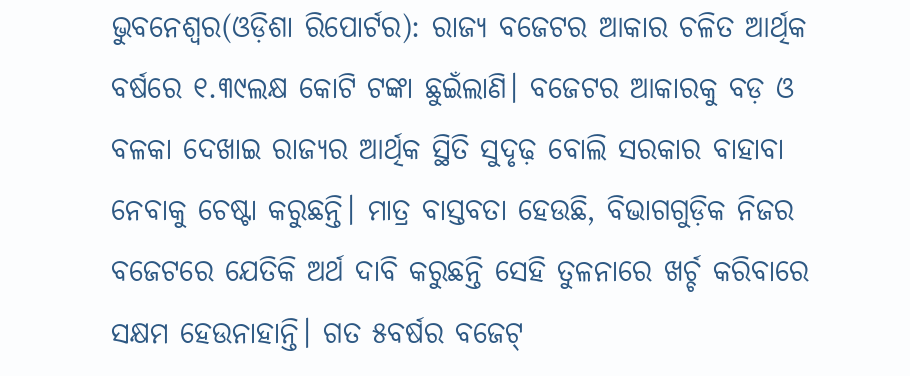ଭୁବନେଶ୍ୱର(ଓଡ଼ିଶା ରିପୋର୍ଟର): ରାଜ୍ୟ ବଜେଟର ଆକାର ଚଳିତ ଆର୍ଥିକ ବର୍ଷରେ ୧.୩୯ଲକ୍ଷ କୋଟି ଟଙ୍କା ଛୁଇଁଲାଣି। ବଜେଟର ଆକାରକୁ ବଡ଼ ଓ ବଳକା ଦେଖାଇ ରାଜ୍ୟର ଆର୍ଥିକ ସ୍ଥିତି ସୁଦୃଢ଼ ବୋଲି ସରକାର ବାହାବା ନେବାକୁ ଚେଷ୍ଟା କରୁଛନ୍ତି। ମାତ୍ର ବାସ୍ତବତା ହେଉଛି, ବିଭାଗଗୁଡ଼ିକ ନିଜର ବଜେଟରେ ଯେତିକି ଅର୍ଥ ଦାବି କରୁଛନ୍ତି ସେହି ତୁଳନାରେ ଖର୍ଚ୍ଚ କରିବାରେ ସକ୍ଷମ ହେଉନାହାନ୍ତି। ଗତ ୫ବର୍ଷର ବଜେଟ୍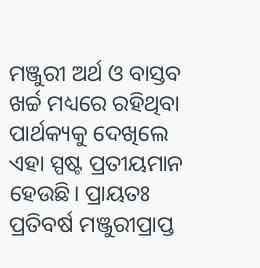ମଞ୍ଜୁରୀ ଅର୍ଥ ଓ ବାସ୍ତବ ଖର୍ଚ୍ଚ ମଧ୍ୟରେ ରହିଥିବା ପାର୍ଥକ୍ୟକୁ ଦେଖିଲେ ଏହା ସ୍ପଷ୍ଟ ପ୍ରତୀୟମାନ ହେଉଛି। ପ୍ରାୟତଃ ପ୍ରତିବର୍ଷ ମଞ୍ଜୁରୀପ୍ରାପ୍ତ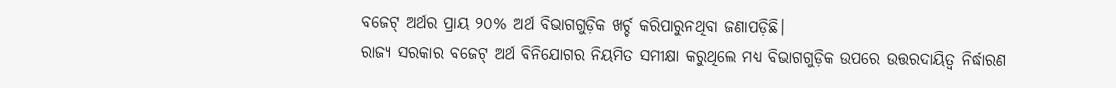ବଜେଟ୍ ଅର୍ଥର ପ୍ରାୟ ୨୦% ଅର୍ଥ ବିଭାଗଗୁଡ଼ିକ ଖର୍ଚ୍ଚ କରିପାରୁନଥିବା ଜଣାପଡ଼ିଛି।
ରାଜ୍ୟ ସରକାର ବଜେଟ୍ ଅର୍ଥ ବିନିଯୋଗର ନିୟମିତ ସମୀକ୍ଷା କରୁଥିଲେ ମଧ୍ୟ ବିଭାଗଗୁଡ଼ିକ ଉପରେ ଉତ୍ତରଦାୟିତ୍ୱ ନିର୍ଦ୍ଧାରଣ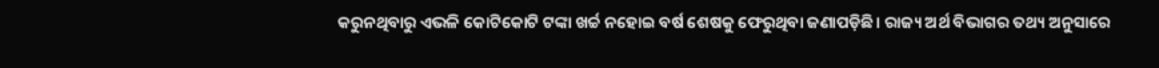କରୁନଥିବାରୁ ଏଭଳି କୋଟିକୋଟି ଟଙ୍କା ଖର୍ଚ୍ଚ ନହୋଇ ବର୍ଷ ଶେଷକୁ ଫେରୁଥିବା ଜଣାପଡ଼ିଛି। ରାଜ୍ୟ ଅର୍ଥ ବିଭାଗର ତଥ୍ୟ ଅନୁସାରେ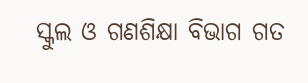ସ୍କୁଲ ଓ ଗଣଶିକ୍ଷା ବିଭାଗ ଗତ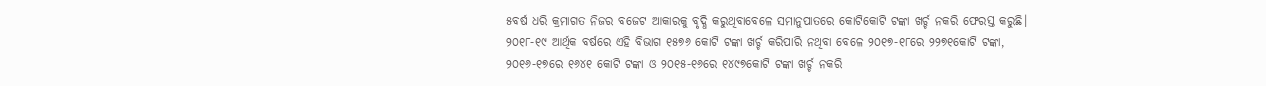୫ବର୍ଷ ଧରି କ୍ରମାଗତ ନିଜର ବଜେଟ ଆକାରକୁ ବୃଦ୍ଧି କରୁଥିବାବେଳେ ସମାନୁପାତରେ କୋଟିକୋଟି ଟଙ୍କା ଖର୍ଚ୍ଚ ନକରି ଫେରସ୍ତ କରୁଛି। ୨୦୧୮-୧୯ ଆର୍ଥିକ ବର୍ଷରେ ଏହି ବିଭାଗ ୧୫୭୬ କୋଟି ଟଙ୍କା ଖର୍ଚ୍ଚ କରିପାରି ନଥିବା ବେଳେ ୨୦୧୭-୧୮ରେ ୨୨୭୧କୋଟି ଟଙ୍କା, ୨୦୧୬-୧୭ରେ ୧୬୪୧ କୋଟି ଟଙ୍କା ଓ ୨୦୧୫-୧୬ରେ ୧୪୯୭କୋଟି ଟଙ୍କା ଖର୍ଚ୍ଚ ନକରି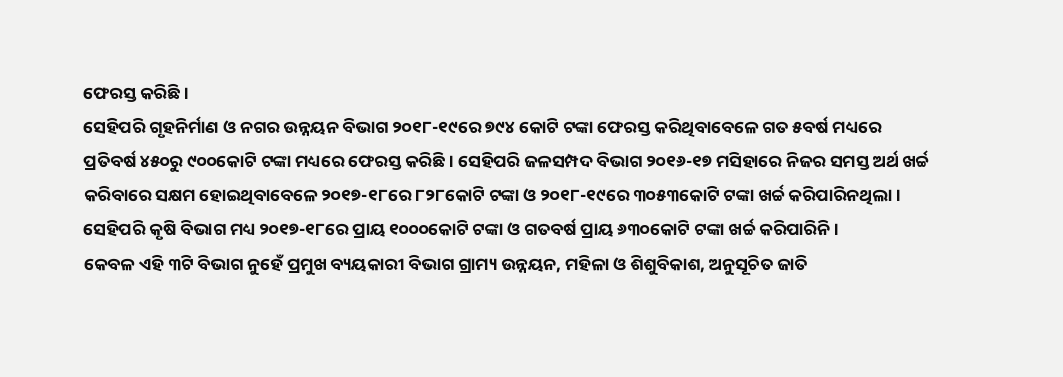ଫେରସ୍ତ କରିଛି।
ସେହିପରି ଗୃହନିର୍ମାଣ ଓ ନଗର ଉନ୍ନୟନ ବିଭାଗ ୨୦୧୮-୧୯ରେ ୭୯୪ କୋଟି ଟଙ୍କା ଫେରସ୍ତ କରିଥିବାବେଳେ ଗତ ୫ବର୍ଷ ମଧ୍ୟରେ ପ୍ରତିବର୍ଷ ୪୫୦ରୁ ୯୦୦କୋଟି ଟଙ୍କା ମଧ୍ୟରେ ଫେରସ୍ତ କରିଛି। ସେହିପରି ଜଳସମ୍ପଦ ବିଭାଗ ୨୦୧୬-୧୭ ମସିହାରେ ନିଜର ସମସ୍ତ ଅର୍ଥ ଖର୍ଚ୍ଚ କରିବାରେ ସକ୍ଷମ ହୋଇଥିବାବେଳେ ୨୦୧୭-୧୮ରେ ୮୨୮କୋଟି ଟଙ୍କା ଓ ୨୦୧୮-୧୯ରେ ୩୦୫୩କୋଟି ଟଙ୍କା ଖର୍ଚ୍ଚ କରିପାରିନଥିଲା। ସେହିପରି କୃଷି ବିଭାଗ ମଧ୍ୟ ୨୦୧୭-୧୮ରେ ପ୍ରାୟ ୧୦୦୦କୋଟି ଟଙ୍କା ଓ ଗତବର୍ଷ ପ୍ରାୟ ୬୩୦କୋଟି ଟଙ୍କା ଖର୍ଚ୍ଚ କରିପାରିନି।
କେବଳ ଏହି ୩ଟି ବିଭାଗ ନୁହେଁ ପ୍ରମୁଖ ବ୍ୟୟକାରୀ ବିଭାଗ ଗ୍ରାମ୍ୟ ଉନ୍ନୟନ, ମହିଳା ଓ ଶିଶୁବିକାଶ, ଅନୁସୂଚିତ ଜାତି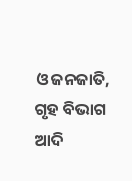ଓ ଜନଜାତି, ଗୃହ ବିଭାଗ ଆଦି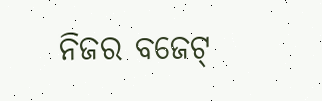ନିଜର ବଜେଟ୍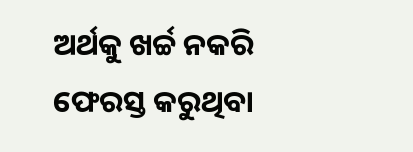ଅର୍ଥକୁ ଖର୍ଚ୍ଚ ନକରି ଫେରସ୍ତ କରୁଥିବା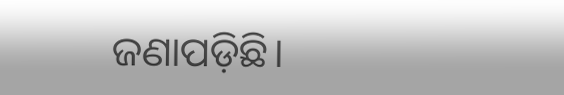ଜଣାପଡ଼ିଛି।